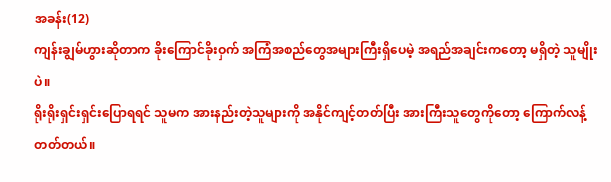အခန်း(12)
ကျန်းချွမ်ဟွားဆိုတာက ခိုးကြောင်ခိုးဝှက် အကြံအစည်တွေအများကြီးရှိပေမဲ့ အရည်အချင်းကတော့ မရှိတဲ့ သူမျိုးပဲ။
ရိုးရိုးရှင်းရှင်းပြောရရင် သူမက အားနည်းတဲ့သူများကို အနိုင်ကျင့်တတ်ပြီး အားကြီးသူတွေကိုတော့ ကြောက်လန့်တတ်တယ်။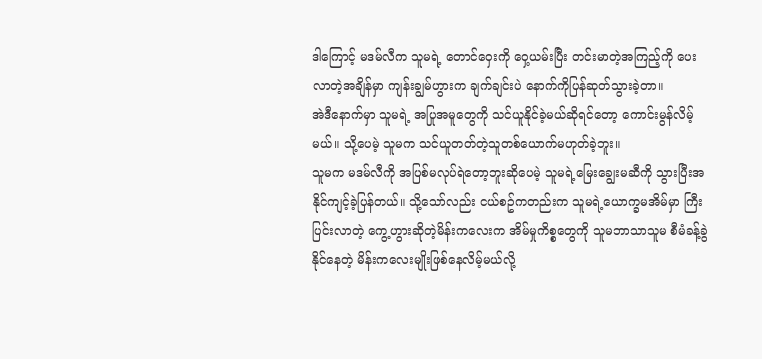ဒါကြောင့် မဒမ်လီက သူမရဲ့ တောင်ဝှေးကို ဝှေ့ယမ်းပြီး တင်းမာတဲ့အကြည့်ကို ပေးလာတဲ့အချိန်မှာ ကျန်းချွမ်ဟွားက ချက်ချင်းပဲ နောက်ကိုပြန်ဆုတ်သွားခဲ့တာ။
အဲဒီနောက်မှာ သူမရဲ့ အပြုအမူတွေကို သင်ယူနိုင်ခဲ့မယ်ဆိုရင်တော့ ကောင်းမွန်လိမ့်မယ်။ သို့ပေမဲ့ သူမက သင်ယူတတ်တဲ့သူတစ်ယောက်မဟုတ်ခဲ့ဘူး။
သူမက မဒမ်လီကို အပြစ်မလုပ်ရဲတော့ဘူးဆိုပေမဲ့ သူမရဲ့မြေးချွေးမဆီကို သွားပြီးအနိုင်ကျင့်ခဲ့ပြန်တယ်။ သို့သော်လည်း ငယ်စဥ်ကတည်းက သူမရဲ့ယောက္ခမအိမ်မှာ ကြီးပြင်းလာတဲ့ ကွေ့ဟွားဆိုတဲ့မိန်းကလေးက အိမ်မှုကိစ္စတွေကို သူမဘာသာသူမ စီမံခန့်ခွဲနိုင်နေတဲ့ မိန်းကလေးမျိုးဖြစ်နေလိမ့်မယ်လို့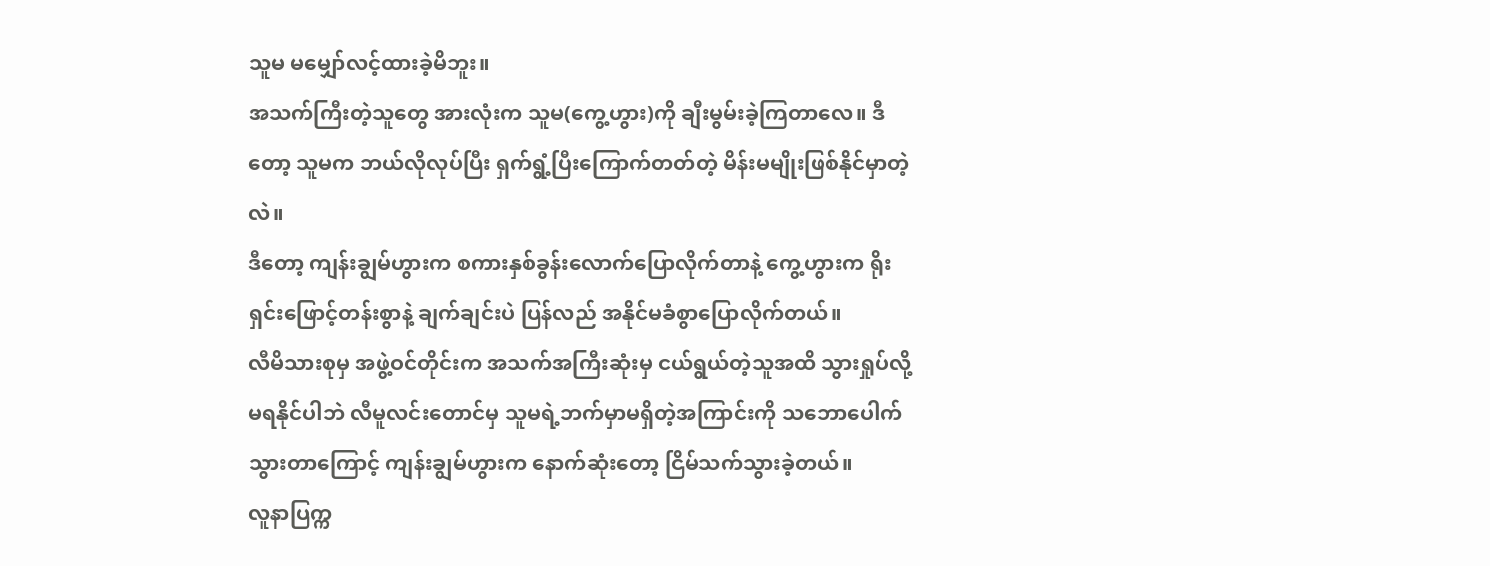သူမ မမျှော်လင့်ထားခဲ့မိဘူး။
အသက်ကြီးတဲ့သူတွေ အားလုံးက သူမ(ကွေ့ဟွား)ကို ချီးမွမ်းခဲ့ကြတာလေ။ ဒီတော့ သူမက ဘယ်လိုလုပ်ပြီး ရှက်ရွံ့ပြီးကြောက်တတ်တဲ့ မိန်းမမျိုးဖြစ်နိုင်မှာတဲ့လဲ။
ဒီတော့ ကျန်းချွမ်ဟွားက စကားနှစ်ခွန်းလောက်ပြောလိုက်တာနဲ့ ကွေ့ဟွားက ရိုးရှင်းဖြောင့်တန်းစွာနဲ့ ချက်ချင်းပဲ ပြန်လည် အနိုင်မခံစွာပြောလိုက်တယ်။
လီမိသားစုမှ အဖွဲ့ဝင်တိုင်းက အသက်အကြီးဆုံးမှ ငယ်ရွယ်တဲ့သူအထိ သွားရှုပ်လို့မရနိုင်ပါဘဲ လီမူလင်းတောင်မှ သူမရဲ့ဘက်မှာမရှိတဲ့အကြာင်းကို သဘောပေါက်သွားတာကြောင့် ကျန်းချွမ်ဟွားက နောက်ဆုံးတော့ ငြိမ်သက်သွားခဲ့တယ်။
လူနာပြက္က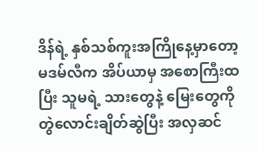ဒိန်ရဲ့ နှစ်သစ်ကူးအကြိုနေ့မှာတော့ မဒမ်လီက အိပ်ယာမှ အစောကြီးထပြီး သူမရဲ့ သားတွေနဲ့ မြေးတွေကို တွဲလောင်းချိတ်ဆွဲပြီး အလှဆင်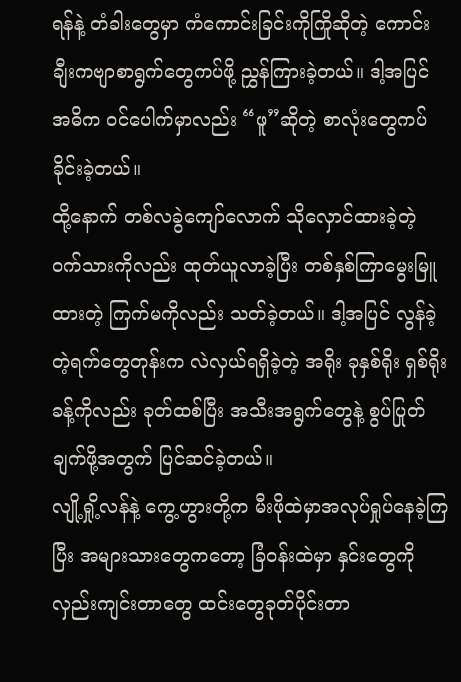ရန်နဲ့ တံခါးတွေမှာ ကံကောင်းခြင်းကိုကြိုဆိုတဲ့ ကောင်းချီးကဗျာစာရွက်တွေကပ်ဖို့ ညွှန်ကြားခဲ့တယ်။ ဒါ့အပြင် အဓိက ဝင်ပေါက်မှာလည်း “ဖူ”ဆိုတဲ့ စာလုံးတွေကပ်ခိုင်းခဲ့တယ်။
ထို့နောက် တစ်လခွဲကျော်လောက် သိုလှောင်ထားခဲ့တဲ့ ဝက်သားကိုလည်း ထုတ်ယူလာခဲ့ပြီး တစ်နှစ်ကြာမွေးမြူထားတဲ့ ကြက်မကိုလည်း သတ်ခဲ့တယ်။ ဒါ့အပြင် လွန်ခဲ့တဲ့ရက်တွေတုန်းက လဲလှယ်ရရှိခဲ့တဲ့ အရိုး ခုနှစ်ရိုး ရှစ်ရိုးခန့်ကိုလည်း ခုတ်ထစ်ပြီး အသီးအရွက်တွေနဲ့ စွပ်ပြုတ်ချက်ဖို့အတွက် ပြင်ဆင်ခဲ့တယ်။
လျို့ရှို့လန်နဲ့ ကွေ့ဟွားတို့က မီးဖိုထဲမှာအလုပ်ရှုပ်နေခဲ့ကြပြီး အများသားတွေကတော့ ခြံဝန်းထဲမှာ နှင်းတွေကိုလှည်းကျင်းတာတွေ ထင်းတွေခုတ်ပိုင်းတာ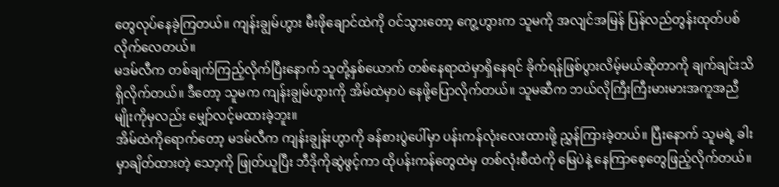တွေလုပ်နေခဲ့ကြတယ်။ ကျန်းချွမ်ဟွား မီးဖိုချောင်ထဲကို ဝင်သွားတော့ ကွေ့ဟွားက သူမကို အလျင်အမြန် ပြန်လည်တွန်းထုတ်ပစ်လိုက်လေတယ်။
မဒမ်လီက တစ်ချက်ကြည့်လိုက်ပြီးနောက် သူတို့နှစ်ယောက် တစ်နေရာထဲမှာရှိနေရင် ခိုက်ရန်ဖြစ်ပွားလိမ့်မယ်ဆိုတာကို ချက်ချင်းသိရှိလိုက်တယ်။ ဒီတော့ သူမက ကျန်းချွမ်ဟွားကို အိမ်ထဲမှာပဲ နေဖို့ပြောလိုက်တယ်။ သူမဆီက ဘယ်လိုကြီးကြီးမားမားအကူအညီမျိုးကိုမှလည်း မျှော်လင့်မထားခဲ့ဘူး။
အိမ်ထဲကိုရောက်တော့ မဒမ်လီက ကျန်းချွန်းဟွာကို ခန်စားပွဲပေါ်မှာ ပန်းကန်လုံးလေးထားဖို့ ညွှန်ကြားခဲ့တယ်။ ပြီးနောက် သူမရဲ့ ခါးမှာချိတ်ထားတဲ့ သော့ကို ဖြုတ်ယူပြီး ဘီဒိုကိုဆွဲဖွင့်ကာ ထိုပန်းကန်တွေထဲမှ တစ်လုံးစီထဲကို မြေပဲနဲ့ နေကြာစေ့တွေဖြည့်လိုက်တယ်။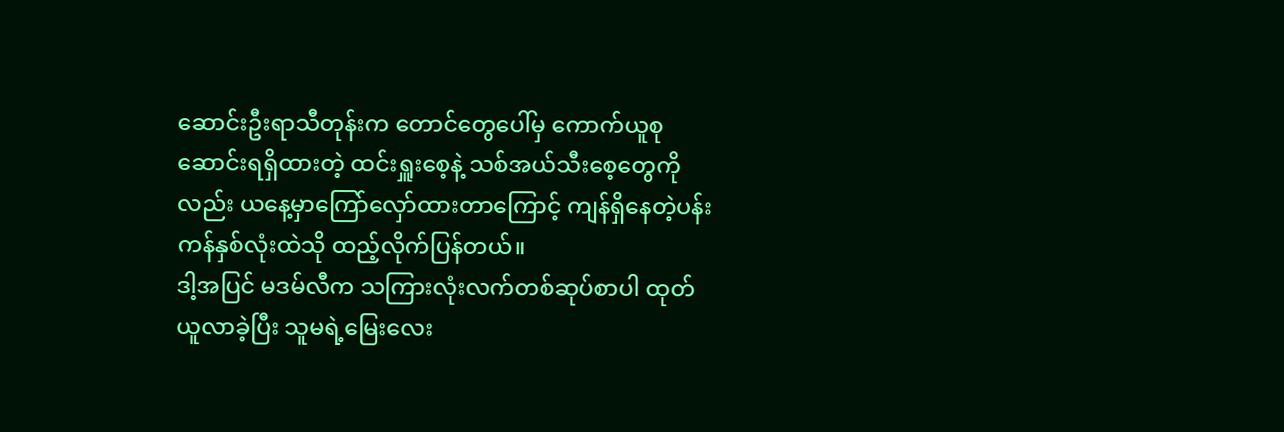ဆောင်းဦးရာသီတုန်းက တောင်တွေပေါ်မှ ကောက်ယူစုဆောင်းရရှိထားတဲ့ ထင်းရှူးစေ့နဲ့ သစ်အယ်သီးစေ့တွေကိုလည်း ယနေ့မှာကြော်လှော်ထားတာကြောင့် ကျန်ရှိနေတဲ့ပန်းကန်နှစ်လုံးထဲသို ထည့်လိုက်ပြန်တယ်။
ဒါ့အပြင် မဒမ်လီက သကြားလုံးလက်တစ်ဆုပ်စာပါ ထုတ်ယူလာခဲ့ပြီး သူမရဲ့မြေးလေး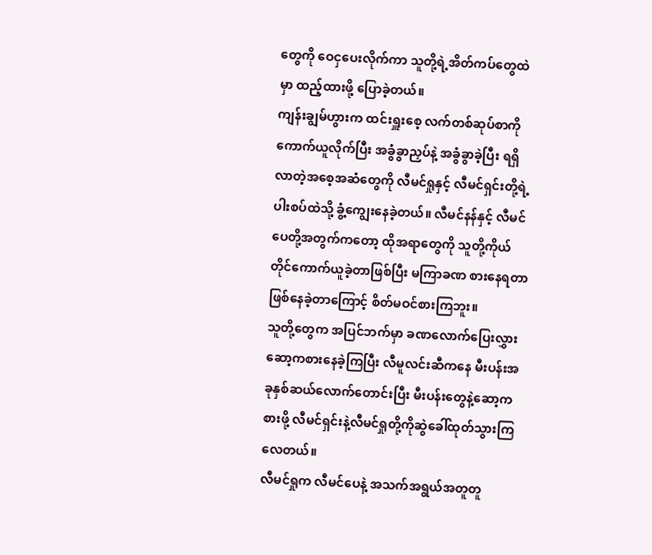တွေကို ဝေငှပေးလိုက်ကာ သူတို့ရဲ့အိတ်ကပ်တွေထဲမှာ ထည့်ထားဖို့ ပြောခဲ့တယ်။
ကျန်းချွမ်ဟွားက ထင်းရှူးစေ့ လက်တစ်ဆုပ်စာကို ကောက်ယူလိုက်ပြီး အခွံခွာညှပ်နဲ့ အခွံခွာခဲ့ပြီး ရရှိလာတဲ့အစေ့အဆံတွေကို လီမင်ရှုနှင့် လီမင်ရှင်းတို့ရဲ့ပါးစပ်ထဲသို့ ခွံ့ကျွေးနေခဲ့တယ်။ လီမင်နန်နှင့် လီမင်ပေတို့အတွက်ကတော့ ထိုအရာတွေကို သူတို့ကိုယ်တိုင်ကောက်ယူခဲ့တာဖြစ်ပြီး မကြာခဏ စားနေရတာဖြစ်နေခဲ့တာကြောင့် စိတ်မဝင်စားကြဘူး။
သူတို့တွေက အပြင်ဘက်မှာ ခဏလောက်ပြေးလွှားဆော့ကစားနေခဲ့ကြပြီး လီမူလင်းဆီကနေ မီးပန်းအခုနှစ်ဆယ်လောက်တောင်းပြီး မီးပန်းတွေနဲ့ဆော့ကစားဖို့ လီမင်ရှင်းနဲ့လီမင်ရှုတို့ကိုဆွဲခေါ်ထုတ်သွားကြလေတယ်။
လီမင်ရှုက လီမင်ပေနဲ့ အသက်အရွယ်အတူတူ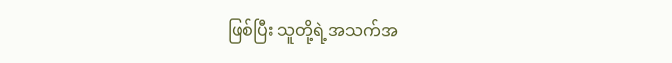ဖြစ်ပြီး သူတို့ရဲ့အသက်အ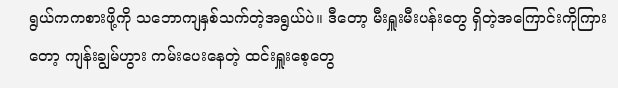ရွယ်ကကစားဖို့ကို သဘောကျနှစ်သက်တဲ့အရွယ်ပဲ။ ဒီတော့ မီးရှူးမီးပန်းတွေ ရှိတဲ့အကြောင်းကိုကြားတော့ ကျန်းချွမ်ဟွား ကမ်းပေးနေတဲ့ ထင်းရှူးစေ့တွေ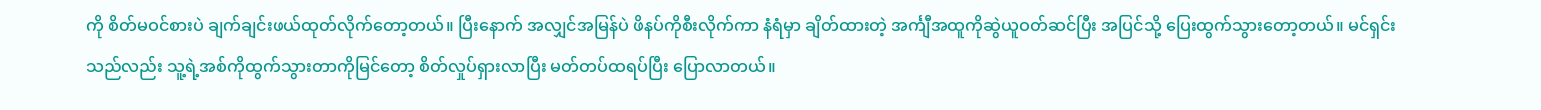ကို စိတ်မဝင်စားပဲ ချက်ချင်းဖယ်ထုတ်လိုက်တော့တယ်။ ပြီးနောက် အလျှင်အမြန်ပဲ ဖိနပ်ကိုစီးလိုက်ကာ နံရံမှာ ချိတ်ထားတဲ့ အင်္ကျီအထူကိုဆွဲယူဝတ်ဆင်ပြီး အပြင်သို့ ပြေးထွက်သွားတော့တယ်။ မင်ရှင်းသည်လည်း သူ့ရဲ့အစ်ကိုထွက်သွားတာကိုမြင်တော့ စိတ်လှုပ်ရှားလာပြီး မတ်တပ်ထရပ်ပြီး ပြောလာတယ်။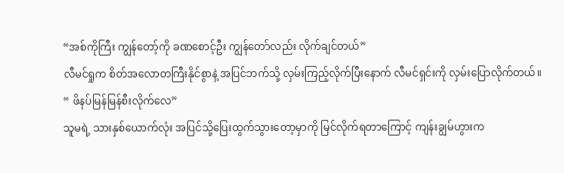“အစ်ကိုကြီး ကျွန်တော့်ကို ခဏစောင့်ဦး ကျွန်တော်လည်း လိုက်ချင်တယ်”
လီမင်ရှုက စိတ်အလောတကြီးနိုင်စွာနဲ့ အပြင်ဘက်သို့ လှမ်းကြည့်လိုက်ပြီးနောက် လီမင်ရှင်းကို လှမ်းပြောလိုက်တယ်။
“ ဖိနပ်မြန်မြန်စီးလိုက်လေ”
သူမရဲ့ သားနှစ်ယောက်လုံး အပြင်သို့ပြေးထွက်သွားတော့မှာကို မြင်လိုက်ရတာကြောင့် ကျန်းချွမ်ဟွားက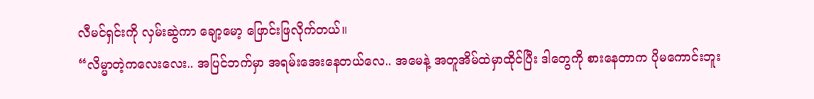လီမင်ရှင်းကို လှမ်းဆွဲကာ ချော့မော့ ဖြောင်းဖြလိုက်တယ်။
“လိမ္မာတဲ့ကလေးလေး.. အပြင်ဘက်မှာ အရမ်းအေးနေတယ်လေ.. အမေနဲ့ အတူအိမ်ထဲမှာထိုင်ပြီး ဒါတွေကို စားနေတာက ပိုမကောင်းဘူး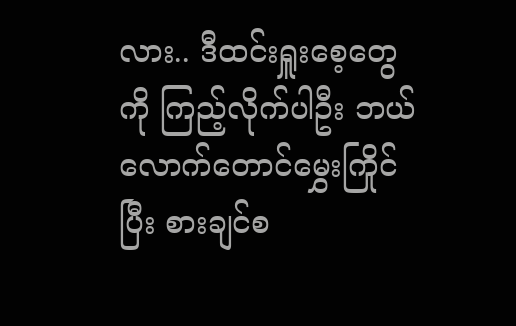လား.. ဒီထင်းရှူးစေ့တွေကို ကြည့်လိုက်ပါဦး ဘယ်လောက်တောင်မွှေးကြိုင်ပြီး စားချင်စ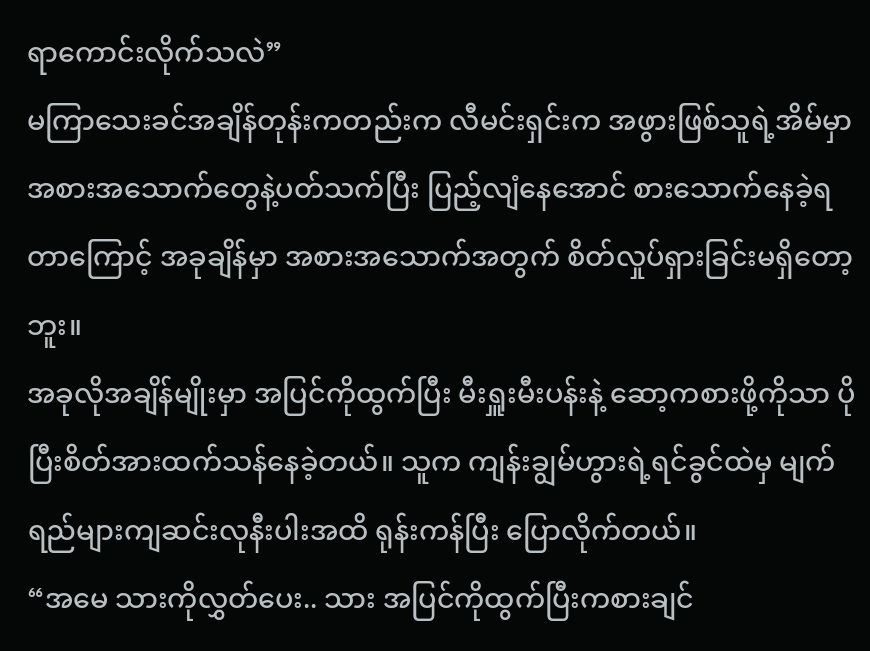ရာကောင်းလိုက်သလဲ”
မကြာသေးခင်အချိန်တုန်းကတည်းက လီမင်းရှင်းက အဖွားဖြစ်သူရဲ့အိမ်မှာ အစားအသောက်တွေနဲ့ပတ်သက်ပြီး ပြည့်လျံနေအောင် စားသောက်နေခဲ့ရတာကြောင့် အခုချိန်မှာ အစားအသောက်အတွက် စိတ်လှုပ်ရှားခြင်းမရှိတော့ဘူး။
အခုလိုအချိန်မျိုးမှာ အပြင်ကိုထွက်ပြီး မီးရှူးမီးပန်းနဲ့ ဆော့ကစားဖို့ကိုသာ ပိုပြီးစိတ်အားထက်သန်နေခဲ့တယ်။ သူက ကျန်းချွမ်ဟွားရဲ့ရင်ခွင်ထဲမှ မျက်ရည်များကျဆင်းလုနီးပါးအထိ ရုန်းကန်ပြီး ပြောလိုက်တယ်။
“အမေ သားကိုလွှတ်ပေး.. သား အပြင်ကိုထွက်ပြီးကစားချင်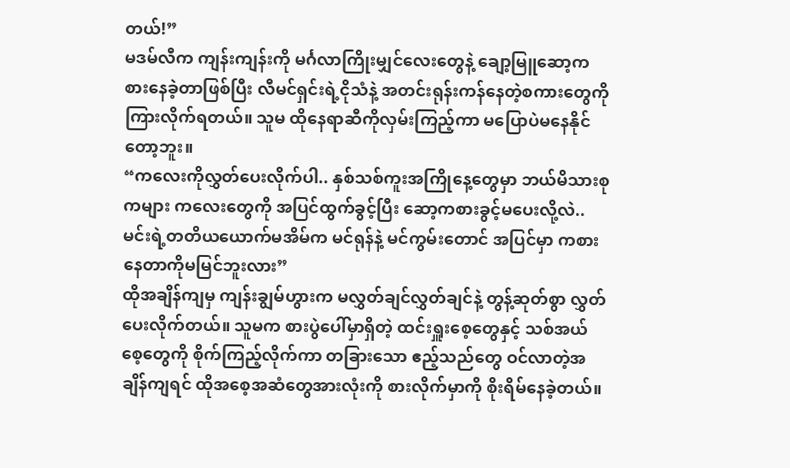တယ်!”
မဒမ်လီက ကျန်းကျန်းကို မင်္ဂလာကြိုးမျှင်လေးတွေနဲ့ ချော့မြူဆော့ကစားနေခဲ့တာဖြစ်ပြီး လီမင်ရှင်းရဲ့ငိုသံနဲ့ အတင်းရုန်းကန်နေတဲ့စကားတွေကို ကြားလိုက်ရတယ်။ သူမ ထိုနေရာဆီကိုလှမ်းကြည့်ကာ မပြောပဲမနေနိုင်တော့ဘူး။
“ကလေးကိုလွှတ်ပေးလိုက်ပါ.. နှစ်သစ်ကူးအကြိုနေ့တွေမှာ ဘယ်မိသားစုကများ ကလေးတွေကို အပြင်ထွက်ခွင့်ပြီး ဆော့ကစားခွင့်မပေးလို့လဲ.. မင်းရဲ့တတိယယောက်မအိမ်က မင်ရုန်နဲ့ မင်ကွမ်းတောင် အပြင်မှာ ကစားနေတာကိုမမြင်ဘူးလား”
ထိုအချိန်ကျမှ ကျန်းချွမ်ဟွားက မလွှတ်ချင်လွှတ်ချင်နဲ့ တွန့်ဆုတ်စွာ လွှတ်ပေးလိုက်တယ်။ သူမက စားပွဲပေါ်မှာရှိတဲ့ ထင်းရှူးစေ့တွေနှင့် သစ်အယ်စေ့တွေကို စိုက်ကြည့်လိုက်ကာ တခြားသော ဧည့်သည်တွေ ဝင်လာတဲ့အချိန်ကျရင် ထိုအစေ့အဆံတွေအားလုံးကို စားလိုက်မှာကို စိုးရိမ်နေခဲ့တယ်။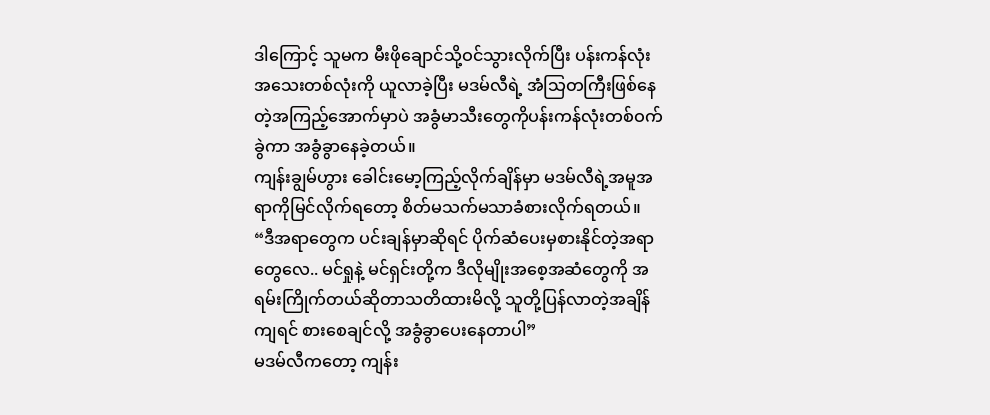ဒါကြောင့် သူမက မီးဖိုချောင်သို့ဝင်သွားလိုက်ပြီး ပန်းကန်လုံးအသေးတစ်လုံးကို ယူလာခဲ့ပြီး မဒမ်လီရဲ့ အံသြတကြီးဖြစ်နေတဲ့အကြည့်အောက်မှာပဲ အခွံမာသီးတွေကိုပန်းကန်လုံးတစ်ဝက်ခွဲကာ အခွံခွာနေခဲ့တယ်။
ကျန်းချွမ်ဟွား ခေါင်းမော့ကြည့်လိုက်ချိန်မှာ မဒမ်လီရဲ့အမူအရာကိုမြင်လိုက်ရတော့ စိတ်မသက်မသာခံစားလိုက်ရတယ်။
“ဒီအရာတွေက ပင်းချန်မှာဆိုရင် ပိုက်ဆံပေးမှစားနိုင်တဲ့အရာတွေလေ.. မင်ရှုနဲ့ မင်ရှင်းတို့က ဒီလိုမျိုးအစေ့အဆံတွေကို အရမ်းကြိုက်တယ်ဆိုတာသတိထားမိလို့ သူတို့ပြန်လာတဲ့အချိန်ကျရင် စားစေချင်လို့ အခွံခွာပေးနေတာပါ”
မဒမ်လီကတော့ ကျန်း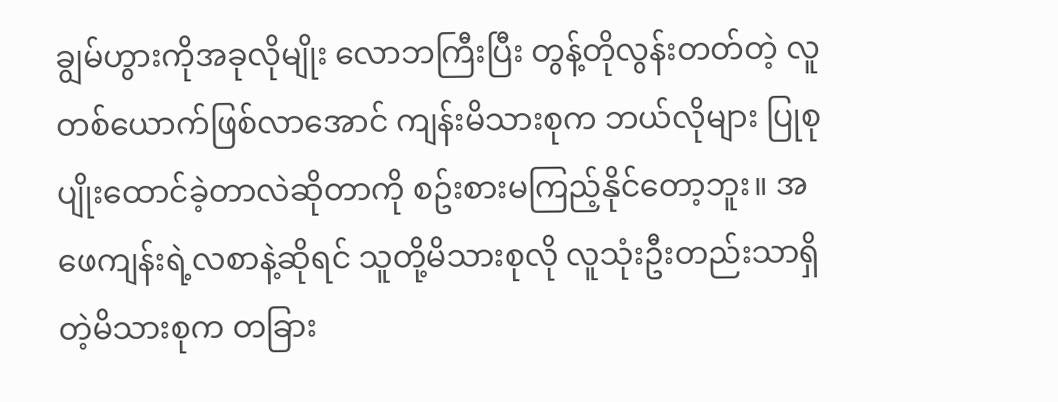ချွမ်ဟွားကိုအခုလိုမျိုး လောဘကြီးပြီး တွန့်တိုလွန်းတတ်တဲ့ လူတစ်ယောက်ဖြစ်လာအောင် ကျန်းမိသားစုက ဘယ်လိုများ ပြုစုပျိုးထောင်ခဲ့တာလဲဆိုတာကို စဥ်းစားမကြည့်နိုင်တော့ဘူး။ အဖေကျန်းရဲ့လစာနဲ့ဆိုရင် သူတို့မိသားစုလို လူသုံးဦးတည်းသာရှိတဲ့မိသားစုက တခြား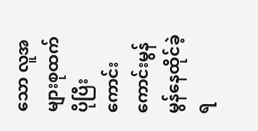သော လူအများစုထက် ပိုပြီး ကောင်းကောင်းမွန်မွန်နေထိုင်ခဲ့ရ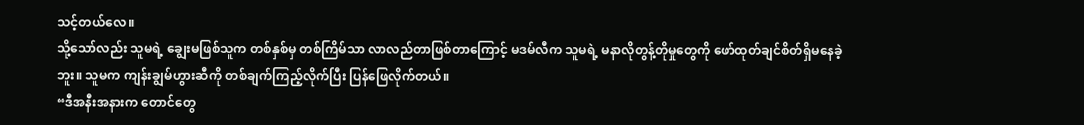သင့်တယ်လေ။
သို့သော်လည်း သူမရဲ့ ချွေးမဖြစ်သူက တစ်နှစ်မှ တစ်ကြိမ်သာ လာလည်တာဖြစ်တာကြောင့် မဒမ်လီက သူမရဲ့ မနာလိုတွန့်တိုမှုတွေကို ဖော်ထုတ်ချင်စိတ်ရှိမနေခဲ့ဘူး။ သူမက ကျန်းချွမ်ဟွားဆီကို တစ်ချက်ကြည့်လိုက်ပြီး ပြန်ဖြေလိုက်တယ်။
“ဒီအနီးအနားက တောင်တွေ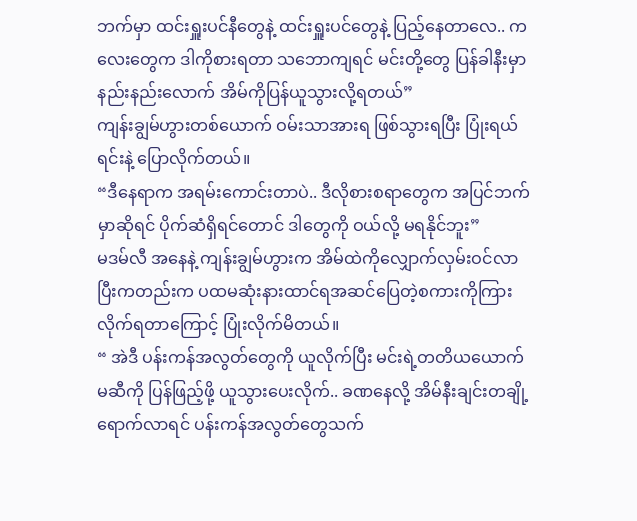ဘက်မှာ ထင်းရှူးပင်နီတွေနဲ့ ထင်းရှူးပင်တွေနဲ့ ပြည့်နေတာလေ.. ကလေးတွေက ဒါကိုစားရတာ သဘောကျရင် မင်းတို့တွေ ပြန်ခါနီးမှာ နည်းနည်းလောက် အိမ်ကိုပြန်ယူသွားလို့ရတယ်”
ကျန်းချွမ်ဟွားတစ်ယောက် ဝမ်းသာအားရ ဖြစ်သွားရပြီး ပြုံးရယ်ရင်းနဲ့ ပြောလိုက်တယ်။
“ဒီနေရာက အရမ်းကောင်းတာပဲ.. ဒီလိုစားစရာတွေက အပြင်ဘက်မှာဆိုရင် ပိုက်ဆံရှိရင်တောင် ဒါတွေကို ဝယ်လို့ မရနိုင်ဘူး”
မဒမ်လီ အနေနဲ့ ကျန်းချွမ်ဟွားက အိမ်ထဲကိုလျှောက်လှမ်းဝင်လာပြီးကတည်းက ပထမဆုံးနားထာင်ရအဆင်ပြေတဲ့စကားကိုကြားလိုက်ရတာကြောင့် ပြုံးလိုက်မိတယ်။
“ အဲဒီ ပန်းကန်အလွတ်တွေကို ယူလိုက်ပြီး မင်းရဲ့တတိယယောက်မဆီကို ပြန်ဖြည့်ဖို့ ယူသွားပေးလိုက်.. ခဏနေလို့ အိမ်နီးချင်းတချို့ရောက်လာရင် ပန်းကန်အလွတ်တွေသက်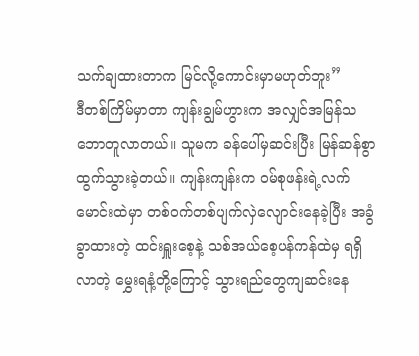သက်ချထားတာက မြင်လို့ကောင်းမှာမဟုတ်ဘူး”
ဒီတစ်ကြိမ်မှာတာ ကျန်းချွမ်ဟွားက အလျှင်အမြန်သဘောတူလာတယ်။ သူမက ခန်ပေါ်မှဆင်းပြီး မြန်ဆန်စွာထွက်သွားခဲ့တယ်။ ကျန်းကျန်းက ဝမ်စုဖန်းရဲ့လက်မောင်းထဲမှာ တစ်ဝက်တစ်ပျက်လှဲလျောင်းနေခဲ့ပြီး အခွံခွာထားတဲ့ ထင်းရှူးစေ့နဲ့ သစ်အယ်စေ့ပန်ကန်ထဲမှ ရရှိလာတဲ့ မွှေးရနံ့တို့ကြောင့် သွားရည်တွေကျဆင်းနေ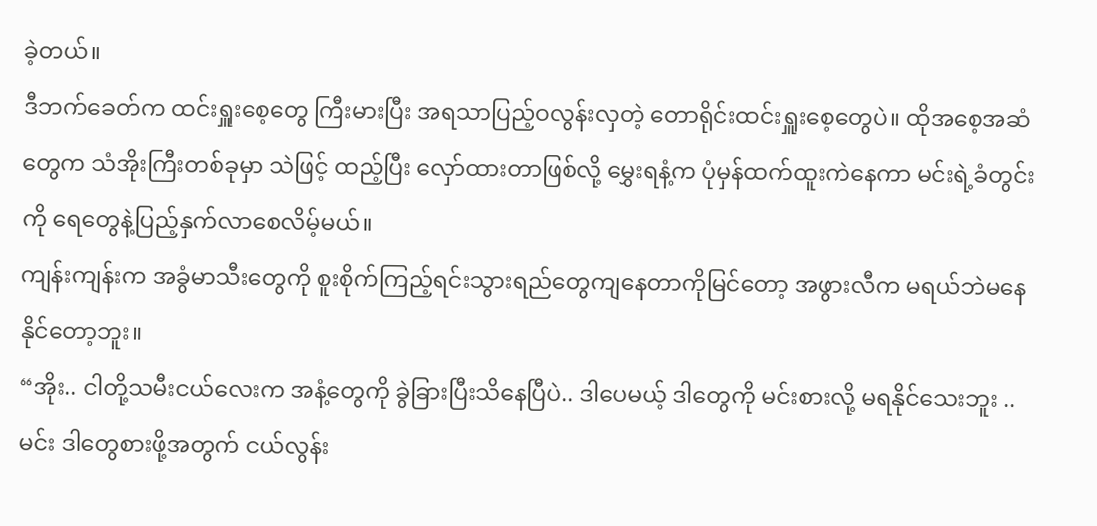ခဲ့တယ်။
ဒီဘက်ခေတ်က ထင်းရှူးစေ့တွေ ကြီးမားပြီး အရသာပြည့်ဝလွန်းလှတဲ့ တောရိုင်းထင်းရှူးစေ့တွေပဲ။ ထိုအစေ့အဆံတွေက သံအိုးကြီးတစ်ခုမှာ သဲဖြင့် ထည့်ပြီး လှော်ထားတာဖြစ်လို့ မွှေးရနံ့က ပုံမှန်ထက်ထူးကဲနေကာ မင်းရဲ့ခံတွင်းကို ရေတွေနဲ့ပြည့်နှက်လာစေလိမ့်မယ်။
ကျန်းကျန်းက အခွံမာသီးတွေကို စူးစိုက်ကြည့်ရင်းသွားရည်တွေကျနေတာကိုမြင်တော့ အဖွားလီက မရယ်ဘဲမနေနိုင်တော့ဘူး။
“အိုး.. ငါတို့သမီးငယ်လေးက အနံ့တွေကို ခွဲခြားပြီးသိနေပြီပဲ.. ဒါပေမယ့် ဒါတွေကို မင်းစားလို့ မရနိုင်သေးဘူး ..မင်း ဒါတွေစားဖို့အတွက် ငယ်လွန်း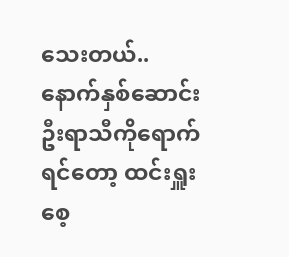သေးတယ်.. နောက်နှစ်ဆောင်းဦးရာသီကိုရောက်ရင်တော့ ထင်းရှူးစေ့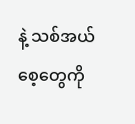နဲ့ သစ်အယ်စေ့တွေကို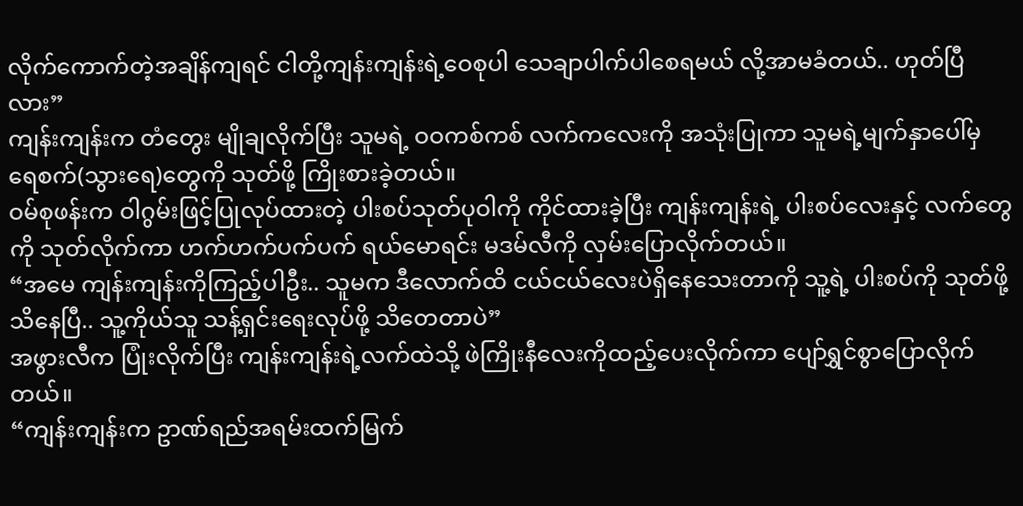လိုက်ကောက်တဲ့အချိန်ကျရင် ငါတို့ကျန်းကျန်းရဲ့ဝေစုပါ သေချာပါက်ပါစေရမယ် လို့အာမခံတယ်.. ဟုတ်ပြီလား”
ကျန်းကျန်းက တံတွေး မျိုချလိုက်ပြီး သူမရဲ့ ဝဝကစ်ကစ် လက်ကလေးကို အသုံးပြုကာ သူမရဲ့မျက်နှာပေါ်မှ ရေစက်(သွားရေ)တွေကို သုတ်ဖို့ ကြိုးစားခဲ့တယ်။
ဝမ်စုဖန်းက ဝါဂွမ်းဖြင့်ပြုလုပ်ထားတဲ့ ပါးစပ်သုတ်ပုဝါကို ကိုင်ထားခဲ့ပြီး ကျန်းကျန်းရဲ့ ပါးစပ်လေးနှင့် လက်တွေကို သုတ်လိုက်ကာ ဟက်ဟက်ပက်ပက် ရယ်မောရင်း မဒမ်လီကို လှမ်းပြောလိုက်တယ်။
“အမေ ကျန်းကျန်းကိုကြည့်ပါဦး.. သူမက ဒီလောက်ထိ ငယ်ငယ်လေးပဲရှိနေသေးတာကို သူ့ရဲ့ ပါးစပ်ကို သုတ်ဖို့သိနေပြီ.. သူ့ကိုယ်သူ သန့်ရှင်းရေးလုပ်ဖို့ သိတေတာပဲ”
အဖွားလီက ပြုံးလိုက်ပြီး ကျန်းကျန်းရဲ့လက်ထဲသို့ ဖဲကြိုးနီလေးကိုထည့်ပေးလိုက်ကာ ပျော်ရွှင်စွာပြောလိုက်တယ်။
“ကျန်းကျန်းက ဥာဏ်ရည်အရမ်းထက်မြက်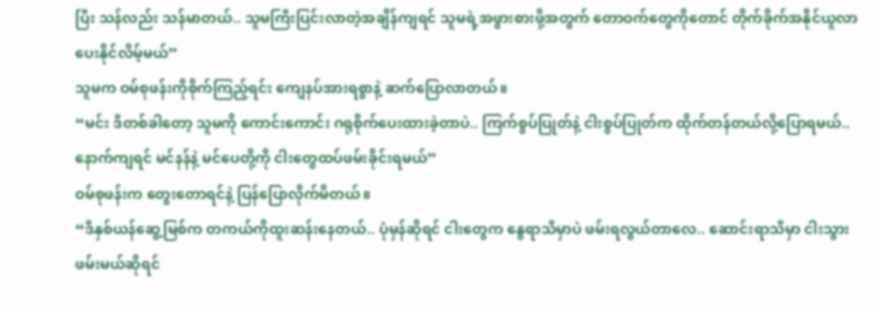ပြီး သန်လည်း သန်မာတယ်.. သူမကြီးပြင်းလာတဲ့အချိန်ကျရင် သူမရဲ့အဖွားစားဖို့အတွက် တောဝက်တွေကိုတောင် တိုက်ခိုက်အနိုင်ယူလာပေးနိုင်လိမ့်မယ်”
သူမက ဝမ်စုဖန်းကိုစိုက်ကြည့်ရင်း ကျေနပ်အားရစွာနဲ့ ဆက်ပြောလာတယ်။
“မင်း ဒီတစ်ခါတော့ သူမကို ကောင်းကောင်း ဂရုစိုက်ပေးထားခဲ့တာပဲ.. ကြက်စွပ်ပြုတ်နဲ့ ငါးစွပ်ပြုတ်က ထိုက်တန်တယ်လို့ပြောရမယ်.. နောက်ကျရင် မင်နန်နဲ့ မင်ပေတို့ကို ငါးတွေထပ်ဖမ်းခိုင်းရမယ်”
ဝမ်စုဖန်းက တွေးတောရင်နဲ့ ပြန်ပြောလိုက်မိတယ်။
“ဒီနှစ်ယန်ဆွေ့မြစ်က တကယ်ကိုထူးဆန်းနေတယ်.. ပုံမှန်ဆိုရင် ငါးတွေက နွေရာသီမှာပဲ ဖမ်းရလွယ်တာလေ.. ဆောင်းရာသီမှာ ငါးသွားဖမ်းမယ်ဆိုရင်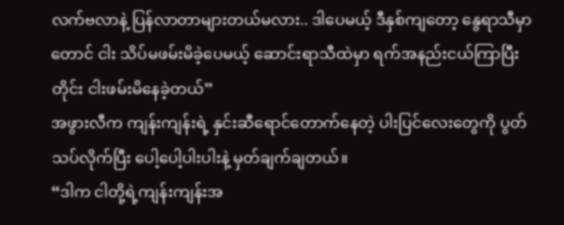လက်ဗလာနဲ့ ပြန်လာတာများတယ်မလား.. ဒါပေမယ့် ဒီနှစ်ကျတော့ နွေရာသီမှာတောင် ငါး သိပ်မဖမ်းမိခဲ့ပေမယ့် ဆောင်းရာသီထဲမှာ ရက်အနည်းငယ်ကြာပြီးတိုင်း ငါးဖမ်းမိနေခဲ့တယ်”
အဖွားလီက ကျန်းကျန်းရဲ့ နှင်းဆီရောင်တောက်နေတဲ့ ပါးပြင်လေးတွေကို ပွတ်သပ်လိုက်ပြီး ပေါ့ပေါ့ပါးပါးနဲ့ မှတ်ချက်ချတယ်။
“ဒါက ငါတို့ရဲ့ကျန်းကျန်းအ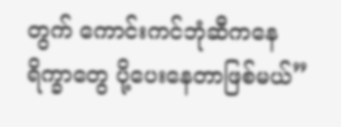တွက် ကောင်းကင်ဘုံဆီကနေ ရိက္ခာတွေ ပို့ပေးနေတာဖြစ်မယ်”